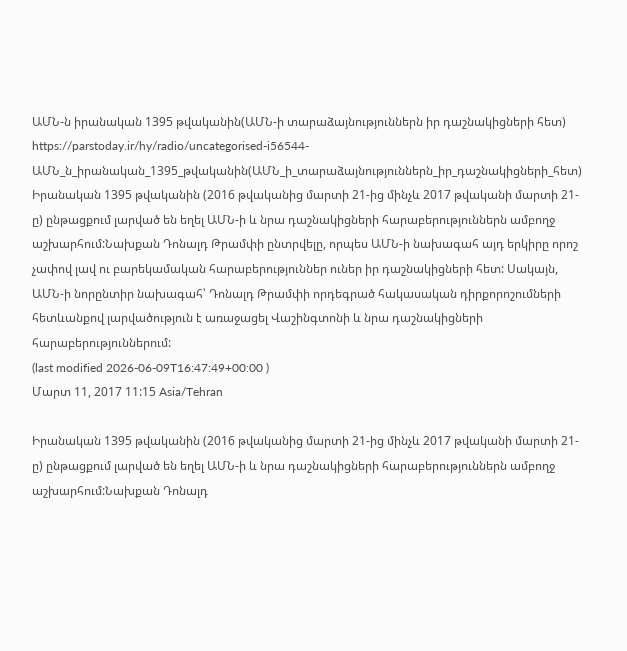ԱՄՆ-ն իրանական 1395 թվականին(ԱՄՆ-ի տարաձայնություններն իր դաշնակիցների հետ)
https://parstoday.ir/hy/radio/uncategorised-i56544-ԱՄՆ_ն_իրանական_1395_թվականին(ԱՄՆ_ի_տարաձայնություններն_իր_դաշնակիցների_հետ)
Իրանական 1395 թվականին (2016 թվականից մարտի 21-ից մինչև 2017 թվականի մարտի 21-ը) ընթացքում լարված են եղել ԱՄՆ-ի և նրա դաշնակիցների հարաբերություններն ամբողջ աշխարհում:Նախքան Դոնալդ Թրամփի ընտրվելը, որպես ԱՄՆ-ի նախագահ այդ երկիրը որոշ չափով լավ ու բարեկամական հարաբերություններ ուներ իր դաշնակիցների հետ: Սակայն, ԱՄՆ-ի նորընտիր նախագահ՝ Դոնալդ Թրամփի որդեգրած հակասական դիրքորոշումների հետևանքով լարվածություն է առաջացել Վաշինգտոնի և նրա դաշնակիցների հարաբերություններում:
(last modified 2026-06-09T16:47:49+00:00 )
Մարտ 11, 2017 11:15 Asia/Tehran

Իրանական 1395 թվականին (2016 թվականից մարտի 21-ից մինչև 2017 թվականի մարտի 21-ը) ընթացքում լարված են եղել ԱՄՆ-ի և նրա դաշնակիցների հարաբերություններն ամբողջ աշխարհում:Նախքան Դոնալդ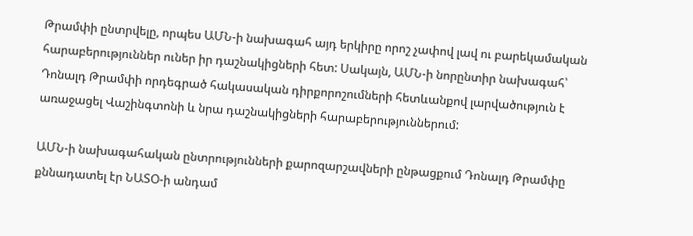Թրամփի ընտրվելը, որպես ԱՄՆ-ի նախագահ այդ երկիրը որոշ չափով լավ ու բարեկամական հարաբերություններ ուներ իր դաշնակիցների հետ: Սակայն, ԱՄՆ-ի նորընտիր նախագահ՝ Դոնալդ Թրամփի որդեգրած հակասական դիրքորոշումների հետևանքով լարվածություն է առաջացել Վաշինգտոնի և նրա դաշնակիցների հարաբերություններում:

ԱՄՆ-ի նախագահական ընտրությունների քարոզարշավների ընթացքում Դոնալդ Թրամփը քննադատել էր ՆԱՏՕ-ի անդամ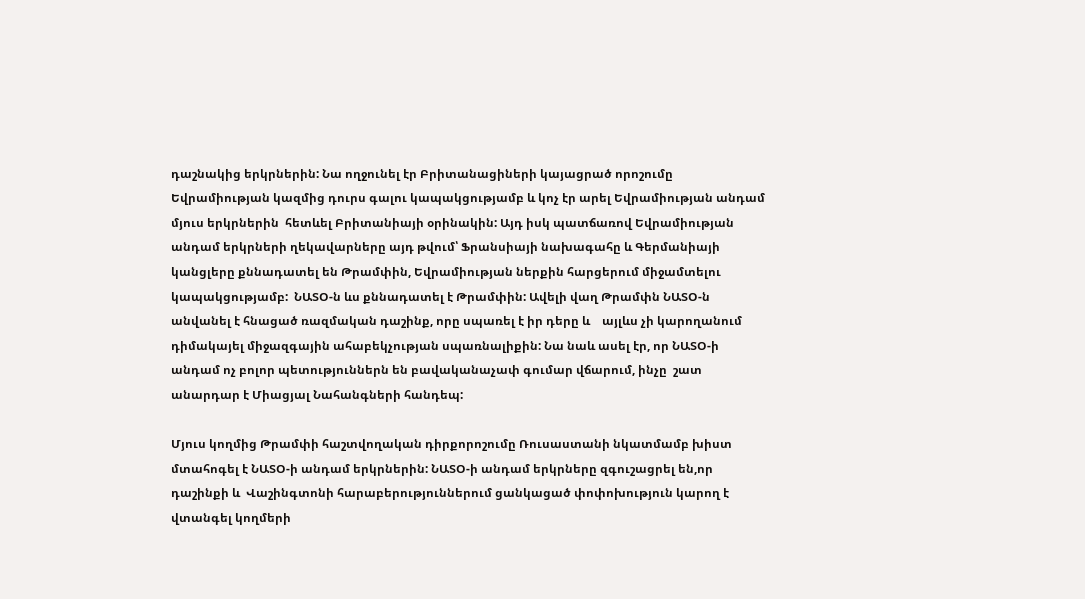դաշնակից երկրներին: Նա ողջունել էր Բրիտանացիների կայացրած որոշումը Եվրամիության կազմից դուրս գալու կապակցությամբ և կոչ էր արել Եվրամիության անդամ մյուս երկրներին  հետևել Բրիտանիայի օրինակին: Այդ իսկ պատճառով Եվրամիության անդամ երկրների ղեկավարները այդ թվում՝ Ֆրանսիայի նախագահը և Գերմանիայի կանցլերը քննադատել են Թրամփին, Եվրամիության ներքին հարցերում միջամտելու կապակցությամբ:  ՆԱՏՕ-ն ևս քննադատել է Թրամփին: Ավելի վաղ Թրամփն ՆԱՏՕ-ն անվանել է հնացած ռազմական դաշինք, որը սպառել է իր դերը և    այլևս չի կարողանում դիմակայել միջազգային ահաբեկչության սպառնալիքին: Նա նաև ասել էր, որ ՆԱՏՕ-ի անդամ ոչ բոլոր պետություններն են բավականաչափ գումար վճարում, ինչը  շատ անարդար է Միացյալ Նահանգների հանդեպ:

Մյուս կողմից Թրամփի հաշտվողական դիրքորոշումը Ռուսաստանի նկատմամբ խիստ մտահոգել է ՆԱՏՕ-ի անդամ երկրներին: ՆԱՏՕ-ի անդամ երկրները զգուշացրել են,որ  դաշինքի և  Վաշինգտոնի հարաբերություններում ցանկացած փոփոխություն կարող է վտանգել կողմերի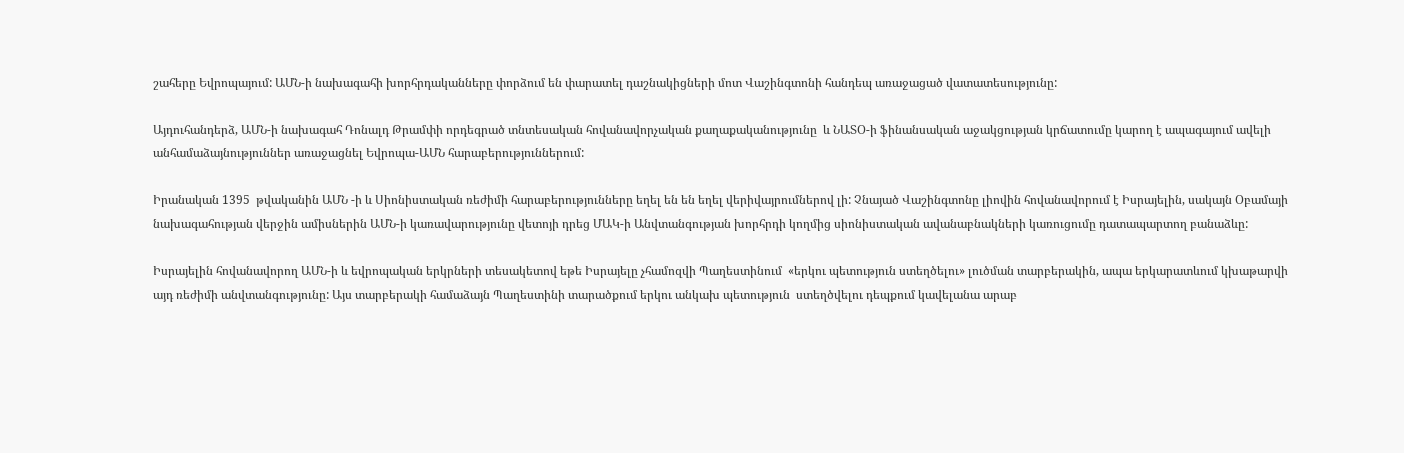շահերը Եվրոպայում: ԱՄՆ-ի նախագահի խորհրդականները փորձում են փարատել դաշնակիցների մոտ Վաշինգտոնի հանդեպ առաջացած վատատեսությունը:

Այդուհանդերձ, ԱՄՆ-ի նախագահ Դոնալդ Թրամփի որդեգրած տնտեսական հովանավորչական քաղաքականությունը  և ՆԱՏՕ-ի ֆինանսական աջակցության կրճատումը կարող է ապագայում ավելի անհամաձայնություններ առաջացնել Եվրոպա-ԱՄՆ հարաբերություններում:

Իրանական 1395  թվականին ԱՄՆ -ի և Սիոնիստական ռեժիմի հարաբերությունները եղել են են եղել վերիվայրումներով լի: Չնայած Վաշինգտոնը լիովին հովանավորում է Իսրայելին, սակայն Օբամայի նախագահության վերջին ամիսներին ԱՄՆ-ի կառավարությունը վետոյի դրեց ՄԱԿ-ի Անվտանգության խորհրդի կողմից սիոնիստական ավանաբնակների կառուցումը դատապարտող բանաձևը:

Իսրայելին հովանավորող ԱՄՆ-ի և եվրոպական երկրների տեսակետով եթե Իսրայելը չհամոզվի Պաղեստինում  «երկու պետություն ստեղծելու» լուծման տարբերակին, ապա երկարատևում կխաթարվի այդ ռեժիմի անվտանգությունը: Այս տարբերակի համաձայն Պաղեստինի տարածքում երկու անկախ պետություն  ստեղծվելու դեպքում կավելանա արաբ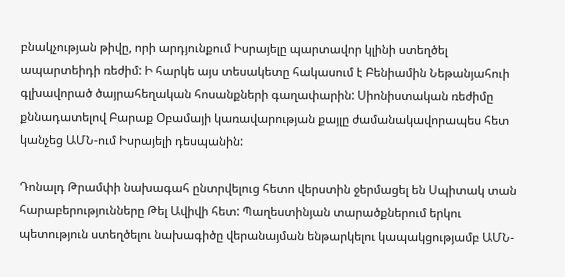բնակչության թիվը, որի արդյունքում Իսրայելը պարտավոր կլինի ստեղծել ապարտեիդի ռեժիմ: Ի հարկե այս տեսակետը հակասում է Բենիամին Նեթանյահուի գլխավորած ծայրահեղական հոսանքների գաղափարին: Սիոնիստական ռեժիմը քննադատելով Բարաք Օբամայի կառավարության քայլը ժամանակավորապես հետ կանչեց ԱՄՆ-ում Իսրայելի դեսպանին:

Դոնալդ Թրամփի նախագահ ընտրվելուց հետո վերստին ջերմացել են Սպիտակ տան հարաբերությունները Թել Ավիվի հետ: Պաղեստինյան տարածքներում երկու պետություն ստեղծելու նախագիծը վերանայման ենթարկելու կապակցությամբ ԱՄՆ-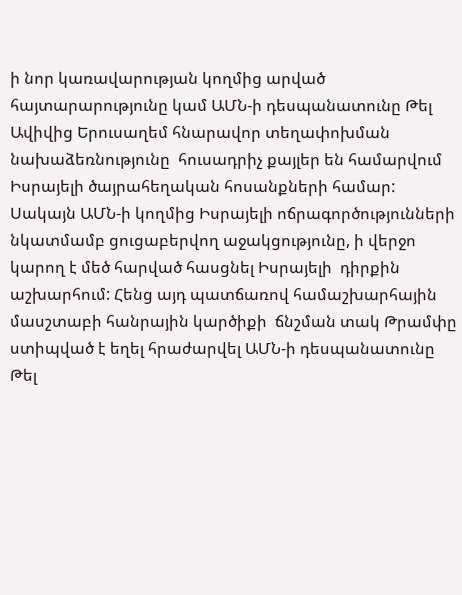ի նոր կառավարության կողմից արված հայտարարությունը կամ ԱՄՆ-ի դեսպանատունը Թել Ավիվից Երուսաղեմ հնարավոր տեղափոխման նախաձեռնությունը  հուսադրիչ քայլեր են համարվում Իսրայելի ծայրահեղական հոսանքների համար: Սակայն ԱՄՆ-ի կողմից Իսրայելի ոճրագործությունների նկատմամբ ցուցաբերվող աջակցությունը, ի վերջո կարող է մեծ հարված հասցնել Իսրայելի  դիրքին աշխարհում: Հենց այդ պատճառով համաշխարհային մասշտաբի հանրային կարծիքի  ճնշման տակ Թրամփը ստիպված է եղել հրաժարվել ԱՄՆ-ի դեսպանատունը Թել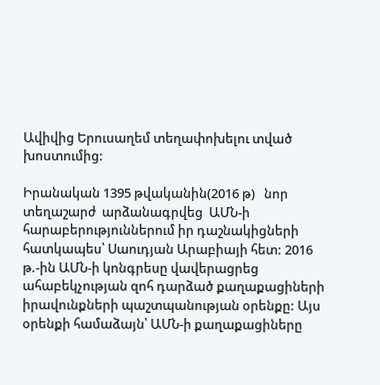Ավիվից Երուսաղեմ տեղափոխելու տված խոստումից:

Իրանական 1395 թվականին(2016 թ)   նոր տեղաշարժ  արձանագրվեց  ԱՄՆ-ի հարաբերություններում իր դաշնակիցների հատկապես՝ Սաուդյան Արաբիայի հետ: 2016 թ.-ին ԱՄՆ-ի կոնգրեսը վավերացրեց ահաբեկչության զոհ դարձած քաղաքացիների իրավունքների պաշտպանության օրենքը: Այս օրենքի համաձայն՝ ԱՄՆ-ի քաղաքացիները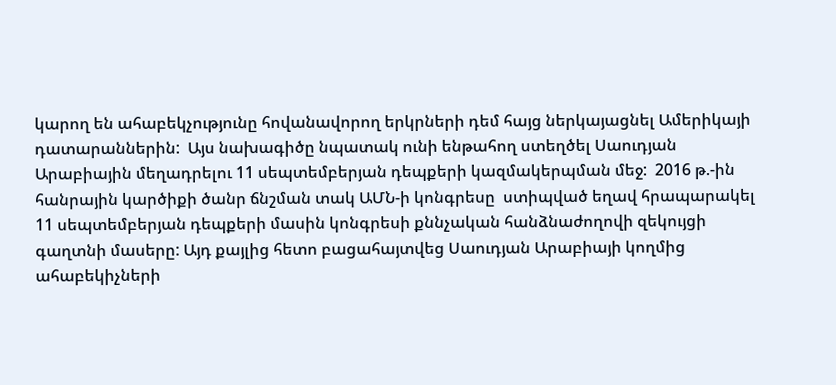կարող են ահաբեկչությունը հովանավորող երկրների դեմ հայց ներկայացնել Ամերիկայի դատարաններին:  Այս նախագիծը նպատակ ունի ենթահող ստեղծել Սաուդյան Արաբիային մեղադրելու 11 սեպտեմբերյան դեպքերի կազմակերպման մեջ:  2016 թ.-ին հանրային կարծիքի ծանր ճնշման տակ ԱՄՆ-ի կոնգրեսը  ստիպված եղավ հրապարակել 11 սեպտեմբերյան դեպքերի մասին կոնգրեսի քննչական հանձնաժողովի զեկույցի գաղտնի մասերը: Այդ քայլից հետո բացահայտվեց Սաուդյան Արաբիայի կողմից ահաբեկիչների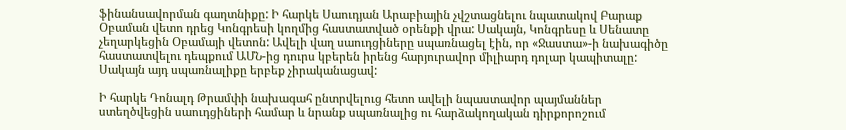ֆինանսավորման գաղտնիքը: Ի հարկե Սաուդյան Արաբիային չվշտացնելու նպատակով Բարաք Օբաման վետո դրեց Կոնգրեսի կողմից հաստատված օրենքի վրա: Սակայն, Կոնգրեսը և Սենատը չեղարկեցին Օբամայի վետոն: Ավելի վաղ սաուդցիները սպառնացել էին, որ «Ջաստա»-ի նախագիծը հաստատվելու դեպքում ԱՄՆ-ից դուրս կբերեն իրենց հարյուրավոր միլիարդ դոլար կապիտալը: Սակայն այդ սպառնալիքը երբեք չիրականացավ:

Ի հարկե Դոնալդ Թրամփի նախագահ ընտրվելուց հետո ավելի նպաստավոր պայմաններ ստեղծվեցին սաուդցիների համար և նրանք սպառնալից ու հարձակողական դիրքորոշում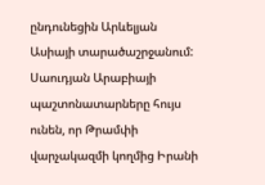ընդունեցին Արևելյան Ասիայի տարածաշրջանում: Սաուդյան Արաբիայի պաշտոնատարները հույս ունեն, որ Թրամփի վարչակազմի կողմից Իրանի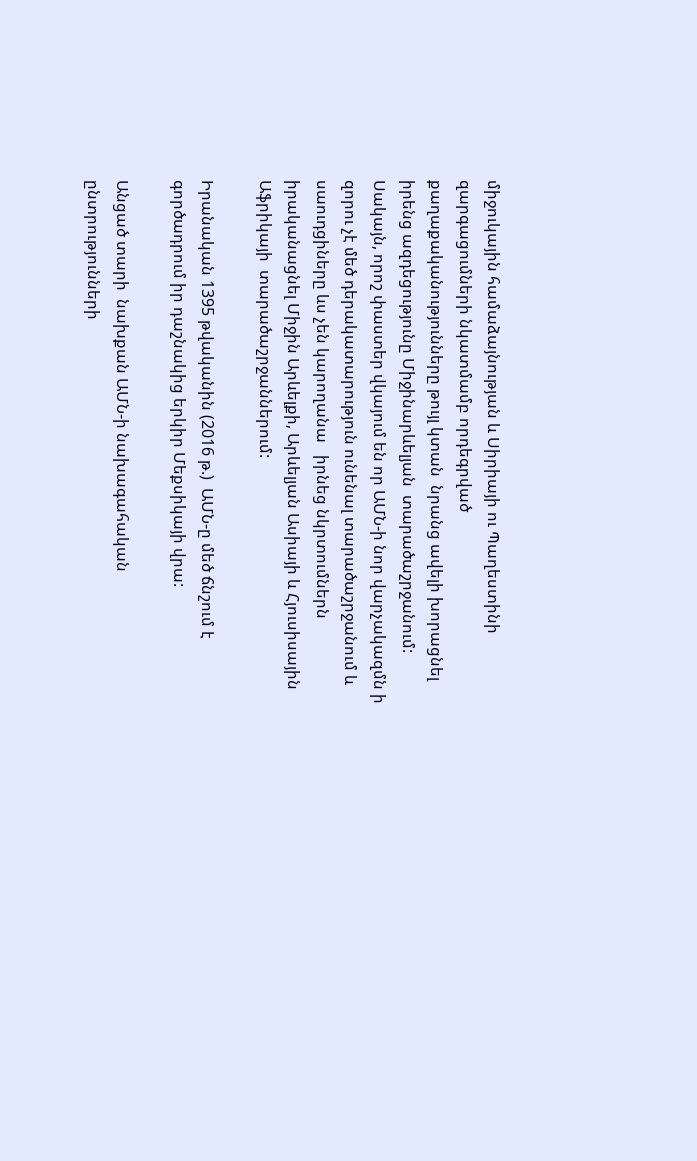միջուկային համաձայնության և Սիրիայի ու Պաղեստինի զարգացումների նկատմամբ որդեգրված քաղաքականությունները թույլ կտան  նրանց ավելի խորացնել իրենց ազդեցությունը Միջինարևելյան  տարածաշրջանում: Սակայն, որոշ փաստեր վկայում են որ ԱՄՆ-ի նոր վարչակազմն ի զորու չէ մեծ դերակատարություն ունենալ տարածաշրջանում և սաուդցիները ևս չեն կարողանա   իրնեց նկրտումներն իրականացնել Միջին Արևելքի, Արևելյան Ասիայի և Հյուսիսային Աֆրիկայի  տարածաշրջաններում:

Իրանական 1395 թվականին (2016 թ.)  ԱՄՆ-ը մեծ ճնշում է գործադրում իր դաշնակից երկիր Մեքսիկայի վրա:

Անցած տարի  նախքան ԱՄՆ-ի նախագահական ընտրությունների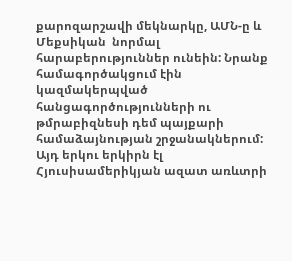քարոզարշավի մեկնարկը, ԱՄՆ-ը և Մեքսիկան  նորմալ հարաբերություններ ունեին: Նրանք համագործակցում էին  կազմակերպված հանցագործությունների ու թմրաբիզնեսի դեմ պայքարի համաձայնության շրջանակներում: Այդ երկու երկիրն էլ  Հյուսիսամերիկյան ազատ առևտրի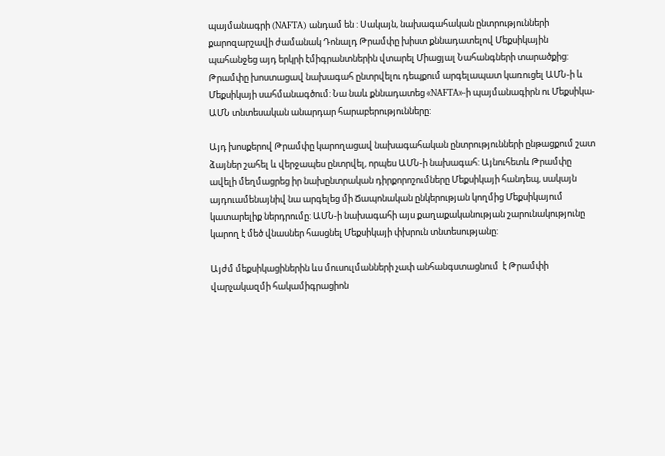պայմանագրի (NAFTA) անդամ են : Սակայն, նախագահական ընտրությունների քարոզարշավի ժամանակ Դոնալդ Թրամփը խիստ քննադատելով Մեքսիկային պահանջեց այդ երկրի էմիգրանտներին վտարել Միացյալ Նահանգների տարածքից: Թրամփը խոստացավ նախագահ ընտրվելու դեպքում արգելապատ կառուցել ԱՄՆ-ի և Մեքսիկայի սահմանագծում: Նա նաև քննադատեց «NAFTA»-ի պայմանագիրն ու Մեքսիկա-ԱՄՆ տնտեսական անարդար հարաբերությունները:

Այդ խոսքերով Թրամփը կարողացավ նախագահական ընտրությունների ընթացքում շատ ձայներ շահել և վերջապես ընտրվել, որպես ԱՄՆ-ի նախագահ: Այնուհետև Թրամփը ավելի մեղմացրեց իր նախընտրական դիրքորոշումները Մեքսիկայի հանդեպ, սակայն այդուամենայնիվ նա արգելեց մի Ճապոնական ընկերության կողմից Մեքսիկայում կատարելիք ներդրումը: ԱՄՆ-ի նախագահի այս քաղաքականության շարունակությունը կարող է մեծ վնասներ հասցնել Մեքսիկայի փխրուն տնտեսությանը:

Այժմ մեքսիկացիներին ևս մուսուլմանների չափ անհանգստացնում  է Թրամփի վարչակազմի հակամիգրացիոն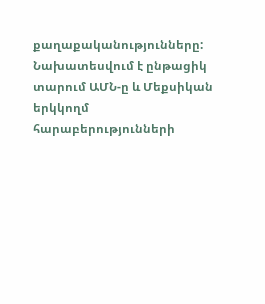քաղաքականությունները: Նախատեսվում է ընթացիկ տարում ԱՄՆ-ը և Մեքսիկան երկկողմ հարաբերությունների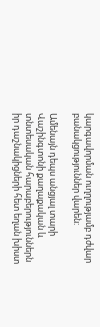կարգավորման ուղղությամբ դժվար բանակցություններ վարեն:

Ամենայն դեպս անցյալ տարի Վաշինգտոնի քաղաքական և տնտեսական հարաբերություններն իր դաշնակիցների հետ եղան խիստ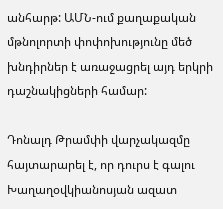անհարթ: ԱՄՆ-ում քաղաքական մթնոլորտի փոփոխությունը մեծ խնդիրներ է առաջացրել այդ երկրի դաշնակիցների համար:

Դոնալդ Թրամփի վարչակազմը հայտարարել է, որ դուրս է գալու Խաղաղօվկիանոսյան ազատ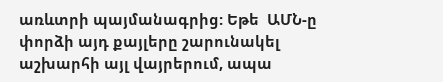առևտրի պայմանագրից: Եթե  ԱՄՆ-ը փորձի այդ քայլերը շարունակել աշխարհի այլ վայրերում, ապա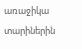առաջիկա տարիներին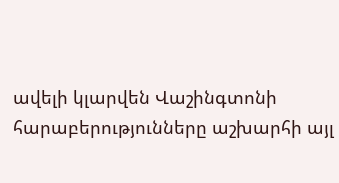ավելի կլարվեն Վաշինգտոնի հարաբերությունները աշխարհի այլ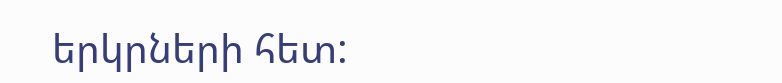երկրների հետ: